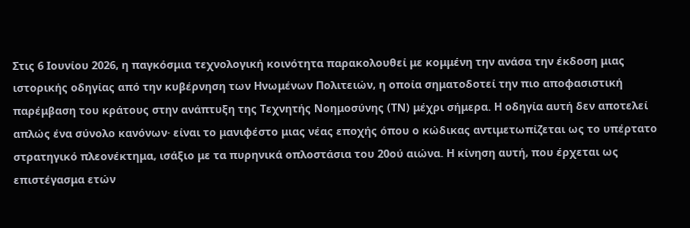Στις 6 Ιουνίου 2026, η παγκόσμια τεχνολογική κοινότητα παρακολουθεί με κομμένη την ανάσα την έκδοση μιας ιστορικής οδηγίας από την κυβέρνηση των Ηνωμένων Πολιτειών, η οποία σηματοδοτεί την πιο αποφασιστική παρέμβαση του κράτους στην ανάπτυξη της Τεχνητής Νοημοσύνης (ΤΝ) μέχρι σήμερα. Η οδηγία αυτή δεν αποτελεί απλώς ένα σύνολο κανόνων· είναι το μανιφέστο μιας νέας εποχής όπου ο κώδικας αντιμετωπίζεται ως το υπέρτατο στρατηγικό πλεονέκτημα, ισάξιο με τα πυρηνικά οπλοστάσια του 20ού αιώνα. Η κίνηση αυτή, που έρχεται ως επιστέγασμα ετών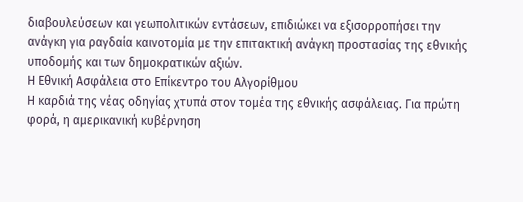διαβουλεύσεων και γεωπολιτικών εντάσεων, επιδιώκει να εξισορροπήσει την ανάγκη για ραγδαία καινοτομία με την επιτακτική ανάγκη προστασίας της εθνικής υποδομής και των δημοκρατικών αξιών.
Η Εθνική Ασφάλεια στο Επίκεντρο του Αλγορίθμου
Η καρδιά της νέας οδηγίας χτυπά στον τομέα της εθνικής ασφάλειας. Για πρώτη φορά, η αμερικανική κυβέρνηση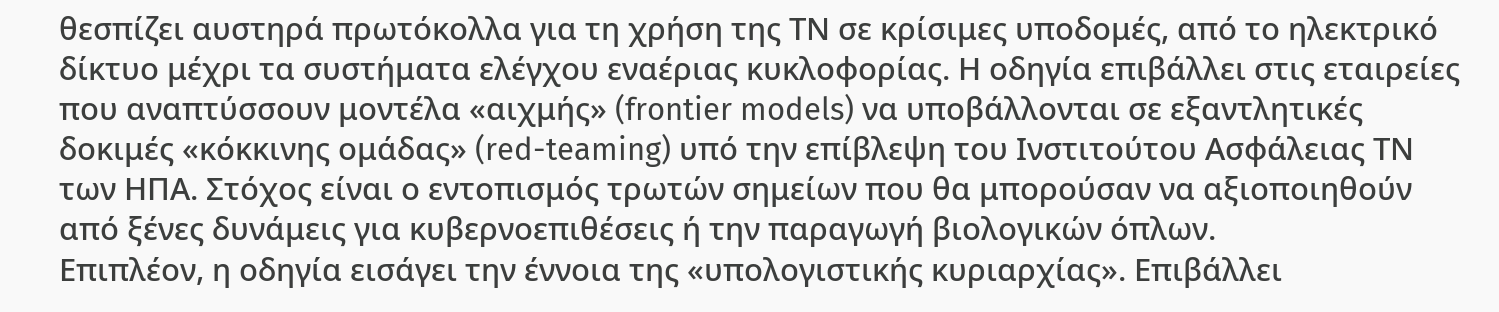θεσπίζει αυστηρά πρωτόκολλα για τη χρήση της ΤΝ σε κρίσιμες υποδομές, από το ηλεκτρικό δίκτυο μέχρι τα συστήματα ελέγχου εναέριας κυκλοφορίας. Η οδηγία επιβάλλει στις εταιρείες που αναπτύσσουν μοντέλα «αιχμής» (frontier models) να υποβάλλονται σε εξαντλητικές δοκιμές «κόκκινης ομάδας» (red-teaming) υπό την επίβλεψη του Ινστιτούτου Ασφάλειας ΤΝ των ΗΠΑ. Στόχος είναι ο εντοπισμός τρωτών σημείων που θα μπορούσαν να αξιοποιηθούν από ξένες δυνάμεις για κυβερνοεπιθέσεις ή την παραγωγή βιολογικών όπλων.
Επιπλέον, η οδηγία εισάγει την έννοια της «υπολογιστικής κυριαρχίας». Επιβάλλει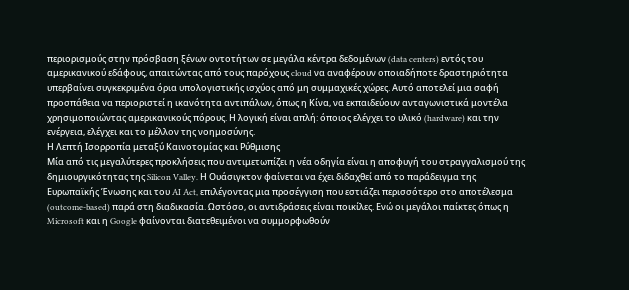περιορισμούς στην πρόσβαση ξένων οντοτήτων σε μεγάλα κέντρα δεδομένων (data centers) εντός του αμερικανικού εδάφους, απαιτώντας από τους παρόχους cloud να αναφέρουν οποιαδήποτε δραστηριότητα υπερβαίνει συγκεκριμένα όρια υπολογιστικής ισχύος από μη συμμαχικές χώρες. Αυτό αποτελεί μια σαφή προσπάθεια να περιοριστεί η ικανότητα αντιπάλων, όπως η Κίνα, να εκπαιδεύουν ανταγωνιστικά μοντέλα χρησιμοποιώντας αμερικανικούς πόρους. Η λογική είναι απλή: όποιος ελέγχει το υλικό (hardware) και την ενέργεια, ελέγχει και το μέλλον της νοημοσύνης.
Η Λεπτή Ισορροπία μεταξύ Καινοτομίας και Ρύθμισης
Μία από τις μεγαλύτερες προκλήσεις που αντιμετωπίζει η νέα οδηγία είναι η αποφυγή του στραγγαλισμού της δημιουργικότητας της Silicon Valley. Η Ουάσιγκτον φαίνεται να έχει διδαχθεί από το παράδειγμα της Ευρωπαϊκής Ένωσης και του AI Act, επιλέγοντας μια προσέγγιση που εστιάζει περισσότερο στο αποτέλεσμα (outcome-based) παρά στη διαδικασία. Ωστόσο, οι αντιδράσεις είναι ποικίλες. Ενώ οι μεγάλοι παίκτες όπως η Microsoft και η Google φαίνονται διατεθειμένοι να συμμορφωθούν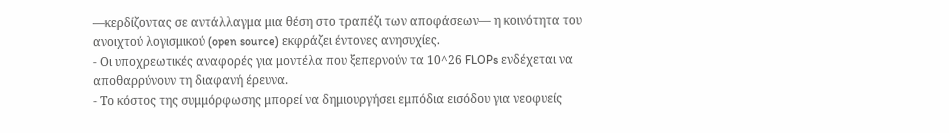—κερδίζοντας σε αντάλλαγμα μια θέση στο τραπέζι των αποφάσεων— η κοινότητα του ανοιχτού λογισμικού (open source) εκφράζει έντονες ανησυχίες.
- Οι υποχρεωτικές αναφορές για μοντέλα που ξεπερνούν τα 10^26 FLOPs ενδέχεται να αποθαρρύνουν τη διαφανή έρευνα.
- Το κόστος της συμμόρφωσης μπορεί να δημιουργήσει εμπόδια εισόδου για νεοφυείς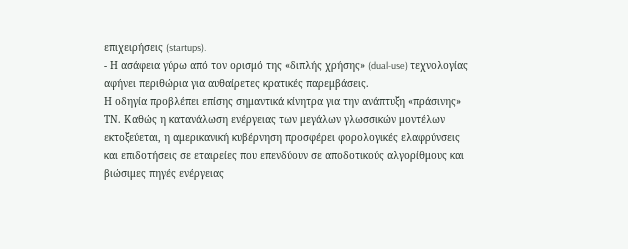επιχειρήσεις (startups).
- Η ασάφεια γύρω από τον ορισμό της «διπλής χρήσης» (dual-use) τεχνολογίας αφήνει περιθώρια για αυθαίρετες κρατικές παρεμβάσεις.
Η οδηγία προβλέπει επίσης σημαντικά κίνητρα για την ανάπτυξη «πράσινης» ΤΝ. Καθώς η κατανάλωση ενέργειας των μεγάλων γλωσσικών μοντέλων εκτοξεύεται, η αμερικανική κυβέρνηση προσφέρει φορολογικές ελαφρύνσεις και επιδοτήσεις σε εταιρείες που επενδύουν σε αποδοτικούς αλγορίθμους και βιώσιμες πηγές ενέργειας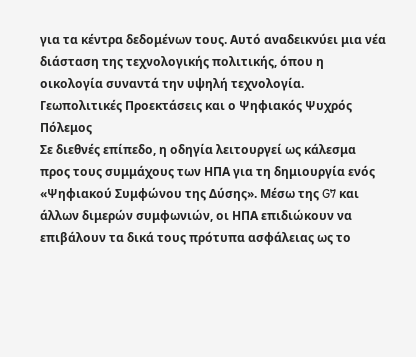για τα κέντρα δεδομένων τους. Αυτό αναδεικνύει μια νέα διάσταση της τεχνολογικής πολιτικής, όπου η οικολογία συναντά την υψηλή τεχνολογία.
Γεωπολιτικές Προεκτάσεις και ο Ψηφιακός Ψυχρός Πόλεμος
Σε διεθνές επίπεδο, η οδηγία λειτουργεί ως κάλεσμα προς τους συμμάχους των ΗΠΑ για τη δημιουργία ενός «Ψηφιακού Συμφώνου της Δύσης». Μέσω της G7 και άλλων διμερών συμφωνιών, οι ΗΠΑ επιδιώκουν να επιβάλουν τα δικά τους πρότυπα ασφάλειας ως το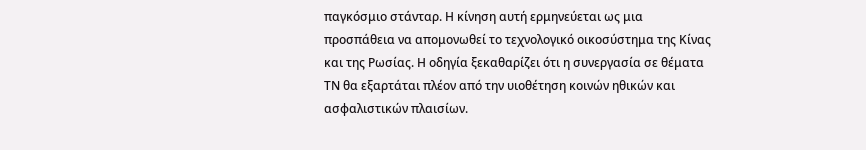παγκόσμιο στάνταρ. Η κίνηση αυτή ερμηνεύεται ως μια προσπάθεια να απομονωθεί το τεχνολογικό οικοσύστημα της Κίνας και της Ρωσίας. Η οδηγία ξεκαθαρίζει ότι η συνεργασία σε θέματα ΤΝ θα εξαρτάται πλέον από την υιοθέτηση κοινών ηθικών και ασφαλιστικών πλαισίων.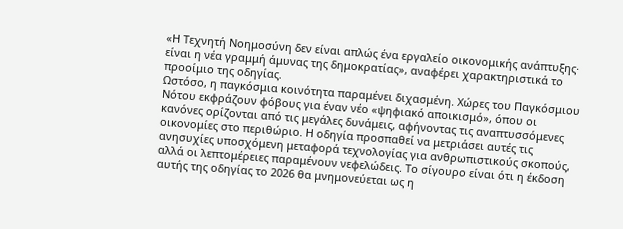«Η Τεχνητή Νοημοσύνη δεν είναι απλώς ένα εργαλείο οικονομικής ανάπτυξης· είναι η νέα γραμμή άμυνας της δημοκρατίας», αναφέρει χαρακτηριστικά το προοίμιο της οδηγίας.
Ωστόσο, η παγκόσμια κοινότητα παραμένει διχασμένη. Χώρες του Παγκόσμιου Νότου εκφράζουν φόβους για έναν νέο «ψηφιακό αποικισμό», όπου οι κανόνες ορίζονται από τις μεγάλες δυνάμεις, αφήνοντας τις αναπτυσσόμενες οικονομίες στο περιθώριο. Η οδηγία προσπαθεί να μετριάσει αυτές τις ανησυχίες υποσχόμενη μεταφορά τεχνολογίας για ανθρωπιστικούς σκοπούς, αλλά οι λεπτομέρειες παραμένουν νεφελώδεις. Το σίγουρο είναι ότι η έκδοση αυτής της οδηγίας το 2026 θα μνημονεύεται ως η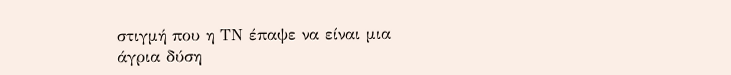στιγμή που η ΤΝ έπαψε να είναι μια άγρια δύση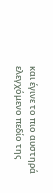και έγινε το πιο αυστηρά ελεγχόμενο πεδίο της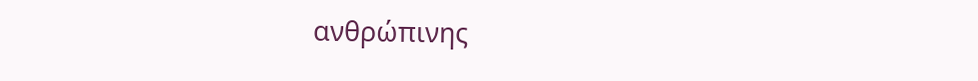ανθρώπινης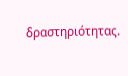δραστηριότητας.